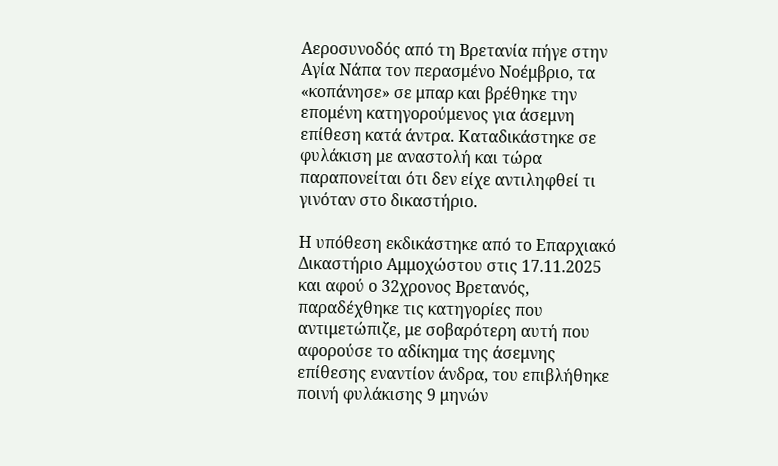Αεροσυνοδός από τη Βρετανία πήγε στην Αγία Νάπα τον περασμένο Νοέμβριο, τα «κοπάνησε» σε μπαρ και βρέθηκε την επομένη κατηγορούμενος για άσεμνη επίθεση κατά άντρα. Καταδικάστηκε σε φυλάκιση με αναστολή και τώρα παραπονείται ότι δεν είχε αντιληφθεί τι γινόταν στο δικαστήριο.

Η υπόθεση εκδικάστηκε από το Επαρχιακό Δικαστήριο Αμμοχώστου στις 17.11.2025 και αφού ο 32χρονος Βρετανός, παραδέχθηκε τις κατηγορίες που αντιμετώπιζε, με σοβαρότερη αυτή που αφορούσε το αδίκημα της άσεμνης επίθεσης εναντίον άνδρα, του επιβλήθηκε ποινή φυλάκισης 9 μηνών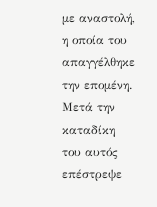με αναστολή, η οποία του απαγγέλθηκε την επομένη. Μετά την καταδίκη του αυτός επέστρεψε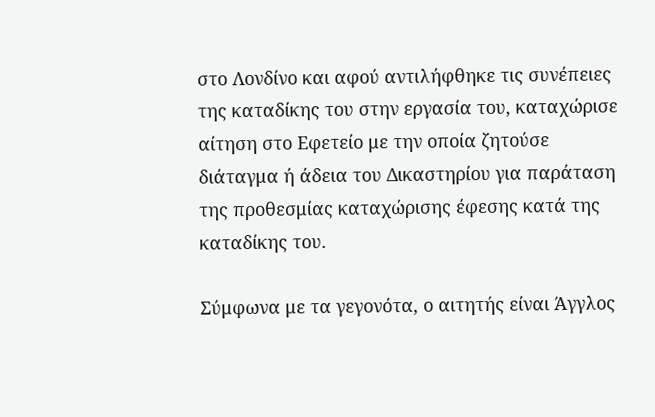στο Λονδίνο και αφού αντιλήφθηκε τις συνέπειες της καταδίκης του στην εργασία του, καταχώρισε αίτηση στο Εφετείο με την οποία ζητούσε διάταγμα ή άδεια του Δικαστηρίου για παράταση της προθεσμίας καταχώρισης έφεσης κατά της καταδίκης του.

Σύμφωνα με τα γεγονότα, ο αιτητής είναι Άγγλος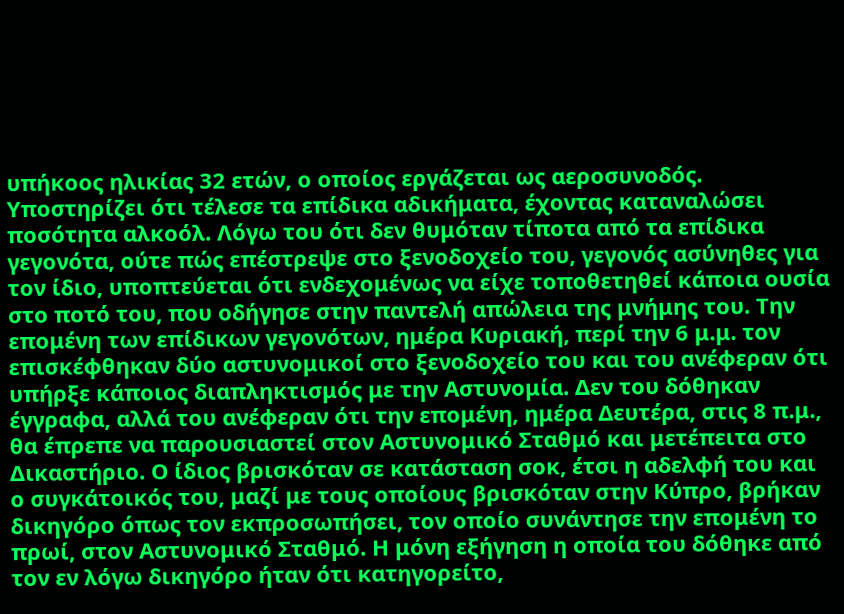υπήκοος ηλικίας 32 ετών, ο οποίος εργάζεται ως αεροσυνοδός. Υποστηρίζει ότι τέλεσε τα επίδικα αδικήματα, έχοντας καταναλώσει ποσότητα αλκοόλ. Λόγω του ότι δεν θυμόταν τίποτα από τα επίδικα γεγονότα, ούτε πώς επέστρεψε στο ξενοδοχείο του, γεγονός ασύνηθες για τον ίδιο, υποπτεύεται ότι ενδεχομένως να είχε τοποθετηθεί κάποια ουσία στο ποτό του, που οδήγησε στην παντελή απώλεια της μνήμης του. Την επομένη των επίδικων γεγονότων, ημέρα Κυριακή, περί την 6 μ.μ. τον επισκέφθηκαν δύο αστυνομικοί στο ξενοδοχείο του και του ανέφεραν ότι υπήρξε κάποιος διαπληκτισμός με την Αστυνομία. Δεν του δόθηκαν έγγραφα, αλλά του ανέφεραν ότι την επομένη, ημέρα Δευτέρα, στις 8 π.μ., θα έπρεπε να παρουσιαστεί στον Αστυνομικό Σταθμό και μετέπειτα στο Δικαστήριο. Ο ίδιος βρισκόταν σε κατάσταση σοκ, έτσι η αδελφή του και ο συγκάτοικός του, μαζί με τους οποίους βρισκόταν στην Κύπρο, βρήκαν δικηγόρο όπως τον εκπροσωπήσει, τον οποίο συνάντησε την επομένη το πρωί, στον Αστυνομικό Σταθμό. Η μόνη εξήγηση η οποία του δόθηκε από τον εν λόγω δικηγόρο ήταν ότι κατηγορείτο,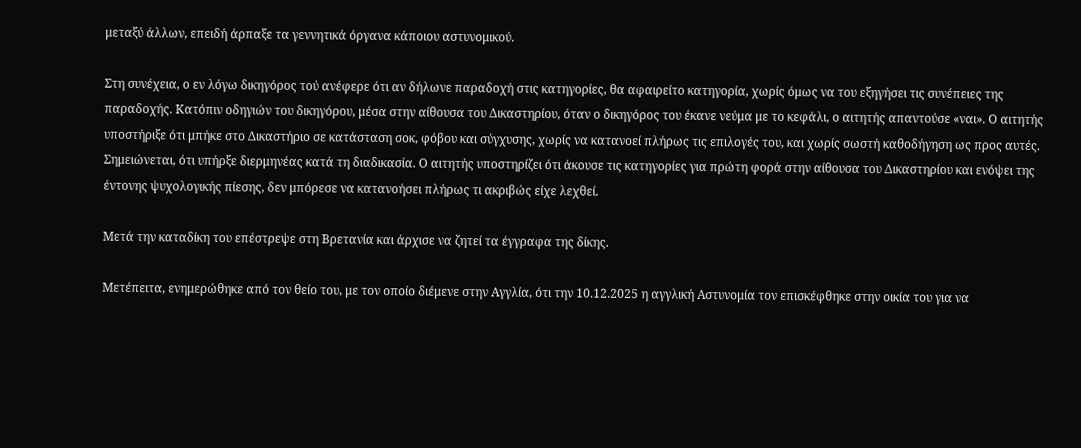μεταξύ άλλων, επειδή άρπαξε τα γεννητικά όργανα κάποιου αστυνομικού.

Στη συνέχεια, ο εν λόγω δικηγόρος τού ανέφερε ότι αν δήλωνε παραδοχή στις κατηγορίες, θα αφαιρείτο κατηγορία, χωρίς όμως να του εξηγήσει τις συνέπειες της παραδοχής. Κατόπιν οδηγιών του δικηγόρου, μέσα στην αίθουσα του Δικαστηρίου, όταν ο δικηγόρος του έκανε νεύμα με το κεφάλι, ο αιτητής απαντούσε «ναι». Ο αιτητής υποστήριξε ότι μπήκε στο Δικαστήριο σε κατάσταση σοκ, φόβου και σύγχυσης, χωρίς να κατανοεί πλήρως τις επιλογές του, και χωρίς σωστή καθοδήγηση ως προς αυτές. Σημειώνεται, ότι υπήρξε διερμηνέας κατά τη διαδικασία. Ο αιτητής υποστηρίζει ότι άκουσε τις κατηγορίες για πρώτη φορά στην αίθουσα του Δικαστηρίου και ενόψει της έντονης ψυχολογικής πίεσης, δεν μπόρεσε να κατανοήσει πλήρως τι ακριβώς είχε λεχθεί.

Μετά την καταδίκη του επέστρεψε στη Βρετανία και άρχισε να ζητεί τα έγγραφα της δίκης.

Μετέπειτα, ενημερώθηκε από τον θείο του, με τον οποίο διέμενε στην Αγγλία, ότι την 10.12.2025 η αγγλική Αστυνομία τον επισκέφθηκε στην οικία του για να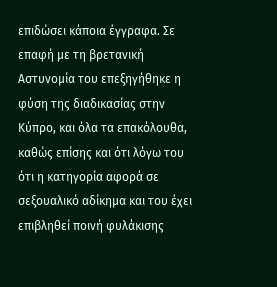επιδώσει κάποια έγγραφα. Σε επαφή με τη βρετανική Αστυνομία του επεξηγήθηκε η φύση της διαδικασίας στην Κύπρο, και όλα τα επακόλουθα, καθώς επίσης και ότι λόγω του ότι η κατηγορία αφορά σε σεξουαλικό αδίκημα και του έχει επιβληθεί ποινή φυλάκισης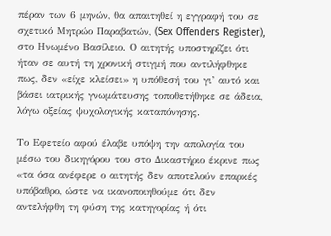πέραν των 6 μηνών, θα απαιτηθεί η εγγραφή του σε σχετικό Μητρώο Παραβατών, (Sex Offenders Register), στο Ηνωμένο Βασίλειο. Ο αιτητής υποστηρίζει ότι ήταν σε αυτή τη χρονική στιγμή που αντιλήφθηκε πως, δεν «είχε κλείσει» η υπόθεσή του γι’ αυτό και βάσει ιατρικής γνωμάτευσης τοποθετήθηκε σε άδεια, λόγω οξείας ψυχολογικής καταπόνησης.

Το Εφετείο αφού έλαβε υπόψη την απολογία του μέσω του δικηγόρου του στο Δικαστήριο έκρινε πως «τα όσα ανέφερε ο αιτητής δεν αποτελούν επαρκές υπόβαθρο, ώστε να ικανοποιηθούμε ότι δεν αντελήφθη τη φύση της κατηγορίας ή ότι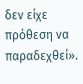δεν είχε πρόθεση να παραδεχθεί».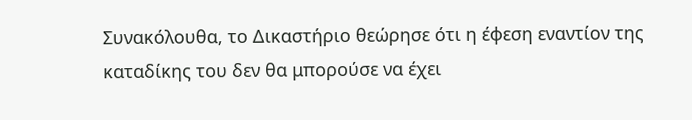Συνακόλουθα, το Δικαστήριο θεώρησε ότι η έφεση εναντίον της καταδίκης του δεν θα μπορούσε να έχει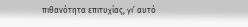πιθανότητα επιτυχίας, γι’ αυτό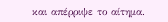και απέρριψε το αίτημα.